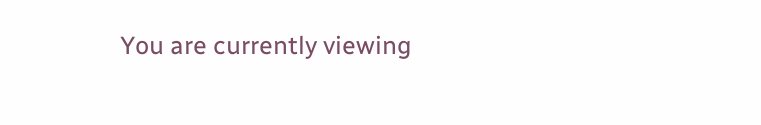You are currently viewing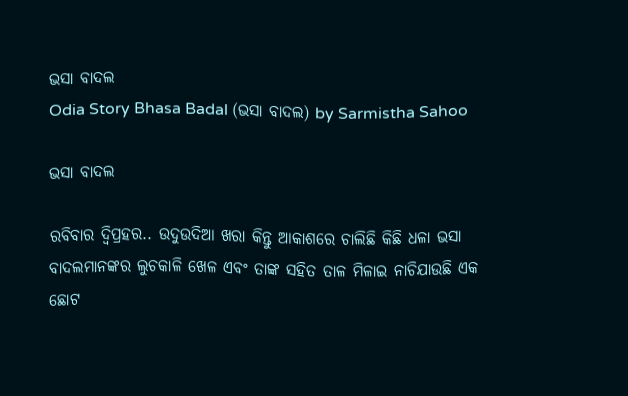ଭସା ବାଦଲ
Odia Story Bhasa Badal (ଭସା ବାଦଲ) by Sarmistha Sahoo

ଭସା ବାଦଲ

ରବିବାର ଦ୍ୱିପ୍ରହର.. ଉଦୁଉଦିଆ ଖରା କିନ୍ତୁ ଆକାଶରେ ଚାଲିଛି କିଛି ଧଳା ଭସା ବାଦଲମାନଙ୍କର ଲୁଚକାଳି ଖେଳ ଏବଂ ତାଙ୍କ ସହିତ ତାଳ ମିଳାଇ ନାଚିଯାଉଛି ଏକ ଛୋଟ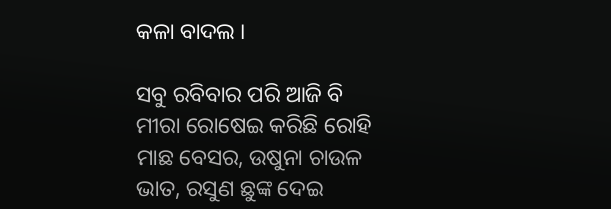କଳା ବାଦଲ ।

ସବୁ ରବିବାର ପରି ଆଜି ବି ମୀରା ରୋଷେଇ କରିଛି ରୋହି ମାଛ ବେସର, ଉଷୁନା ଚାଉଳ ଭାତ, ରସୁଣ ଛୁଙ୍କ ଦେଇ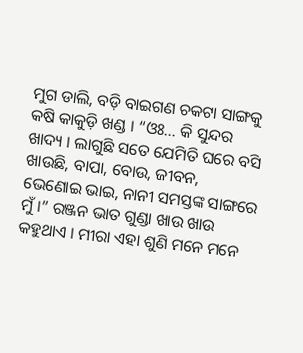ମୁଗ ଡାଲି, ବଡ଼ି ବାଇଗଣ ଚକଟା ସାଙ୍ଗକୁ କଷି କାକୁଡ଼ି ଖଣ୍ଡ । “ଓଃ… କି ସୁନ୍ଦର ଖାଦ୍ୟ । ଲାଗୁଛି ସତେ ଯେମିତି ଘରେ ବସି ଖାଉଛି, ବାପା, ବୋଉ, ଜୀବନ, ଭେଣୋଇ ଭାଇ, ନାନୀ ସମସ୍ତଙ୍କ ସାଙ୍ଗରେ ମୁଁ ।” ରଞ୍ଜନ ଭାତ ଗୁଣ୍ଡା ଖାଉ ଖାଉ କହୁଥାଏ । ମୀରା ଏହା ଶୁଣି ମନେ ମନେ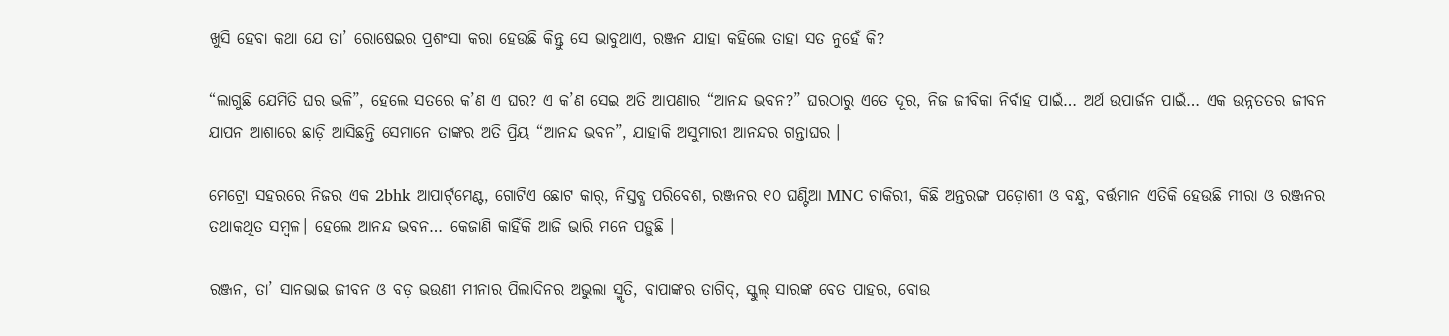ଖୁସି ହେବା କଥା ଯେ ତା’ ରୋଷେଇର ପ୍ରଶଂସା କରା ହେଉଛି କିନ୍ତୁ ସେ ଭାବୁଥାଏ, ରଞ୍ଜନ ଯାହା କହିଲେ ତାହା ସତ ନୁହେଁ କି?

“ଲାଗୁଛି ଯେମିତି ଘର ଭଳି”, ହେଲେ ସତରେ କ’ଣ ଏ ଘର? ଏ କ’ଣ ସେଇ ଅତି ଆପଣାର “ଆନନ୍ଦ ଭବନ?” ଘରଠାରୁ ଏତେ ଦୂର, ନିଜ ଜୀବିକା ନିର୍ବାହ ପାଇଁ… ଅର୍ଥ ଉପାର୍ଜନ ପାଇଁ… ଏକ ଉନ୍ନତତର ଜୀବନ ଯାପନ ଆଶାରେ ଛାଡ଼ି ଆସିଛନ୍ତି ସେମାନେ ତାଙ୍କର ଅତି ପ୍ରିୟ “ଆନନ୍ଦ ଭବନ”, ଯାହାକି ଅସୁମାରୀ ଆନନ୍ଦର ଗନ୍ତାଘର ।

ମେଟ୍ରୋ ସହରରେ ନିଜର ଏକ 2bhk ଆପାର୍ଟ୍‌ମେଣ୍ଟ, ଗୋଟିଏ ଛୋଟ କାର୍, ନିସ୍ତବ୍ଧ ପରିବେଶ, ରଞ୍ଜନର ୧୦ ଘଣ୍ଟିଆ MNC ଚାକିରୀ, କିଛି ଅନ୍ତରଙ୍ଗ ପଡ଼ୋଶୀ ଓ ବନ୍ଧୁ, ବର୍ତ୍ତମାନ ଏତିକି ହେଉଛି ମୀରା ଓ ରଞ୍ଜନର ତଥାକଥିତ ସମ୍ବଳ। ହେଲେ ଆନନ୍ଦ ଭବନ… କେଜାଣି କାହିଁକି ଆଜି ଭାରି ମନେ ପଡ଼ୁଛି ।

ରଞ୍ଜନ, ତା’ ସାନଭାଇ ଜୀବନ ଓ ବଡ଼ ଭଉଣୀ ମୀନାର ପିଲାଦିନର ଅଭୁଲା ସ୍ମୃତି, ବାପାଙ୍କର ତାଗିଦ୍, ସ୍କୁଲ୍ ସାରଙ୍କ ବେତ ପାହର, ବୋଉ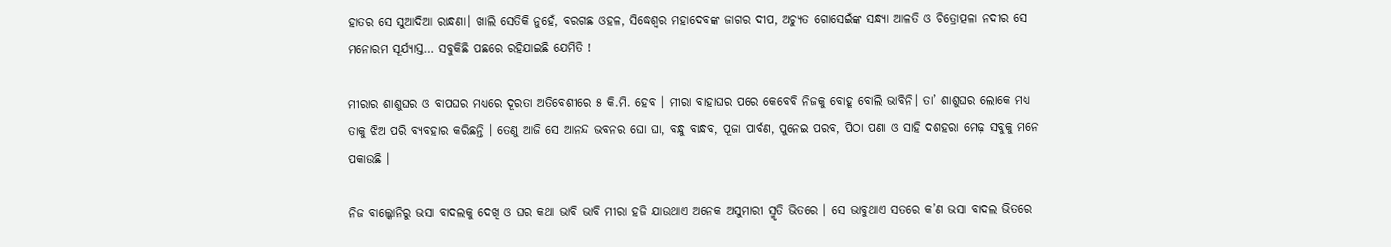ହାତର ସେ ସୁଆଦିଆ ରାନ୍ଧଣା। ଖାଲି ସେତିକି ନୁହେଁ, ବରଗଛ ଓହଳ, ସିଦ୍ଧେଶ୍ୱର ମହାଦେବଙ୍କ ଜାଗର ଦୀପ, ଅଚ୍ୟୁତ ଗୋସେଇଁଙ୍କ ସନ୍ଧ୍ୟା ଆଳତି ଓ ଚିତ୍ରୋତ୍ପଳା ନଦୀର ସେ ମନୋରମ ସୂର୍ଯ୍ୟାସ୍ତ… ସବୁକିଛି ପଛରେ ରହିଯାଇଛି ଯେମିତି !

ମୀରାର ଶାଶୁଘର ଓ ବାପଘର ମଧ୍ୟରେ ଦୂରତା ଅତିବେଶୀରେ ୫ କି.ମି. ହେବ । ମୀରା ବାହାଘର ପରେ କେବେବି ନିଜକୁ ବୋହୂ ବୋଲି ଭାବିନି। ତା’ ଶାଶୁଘର ଲୋକେ ମଧ୍ୟ ତାକୁ ଝିଅ ପରି ବ୍ୟବହାର କରିଛନ୍ତି । ତେଣୁ ଆଜି ସେ ଆନନ୍ଦ ଭବନର ଘୋ ଘା, ବନ୍ଧୁ ବାନ୍ଧବ, ପୂଜା ପାର୍ବଣ, ପୁନେଇ ପରବ, ପିଠା ପଣା ଓ ସାହି ଦଶହରା ମେଢ଼ ସବୁକୁ ମନେ ପକାଉଛି ।

ନିଜ ବାଲ୍କୋନିରୁ ଭସା ବାଦଲକୁ ଦେଖି ଓ ଘର କଥା ଭାବି ଭାବି ମୀରା ହଜି ଯାଉଥାଏ ଅନେକ ଅସୁମାରୀ ସ୍ମୃତି ଭିତରେ । ସେ ଭାବୁଥାଏ ସତରେ କ’ଣ ଭସା ବାଦଲ ଭିତରେ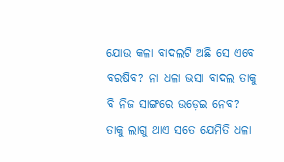ଯୋଉ କଳା ବାଦଲଟି ଅଛି ସେ ଏବେ ବରଷିବ? ନା ଧଳା ଭସା ବାଦଲ ତାକୁ ବି ନିଜ ସାଙ୍ଗରେ ଉଡ଼େଇ ନେବ? ତାକୁ ଲାଗୁ ଥାଏ ସତେ ଯେମିତି ଧଳା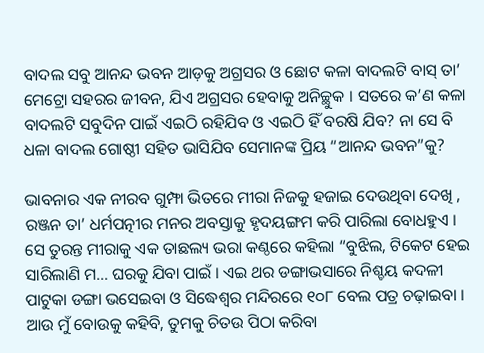ବାଦଲ ସବୁ ଆନନ୍ଦ ଭବନ ଆଡ଼କୁ ଅଗ୍ରସର ଓ ଛୋଟ କଳା ବାଦଲଟି ବାସ୍ ତା’ ମେଟ୍ରୋ ସହରର ଜୀବନ, ଯିଏ ଅଗ୍ରସର ହେବାକୁ ଅନିଚ୍ଛୁକ । ସତରେ କ’ଣ କଳା ବାଦଲଟି ସବୁଦିନ ପାଇଁ ଏଇଠି ରହିଯିବ ଓ ଏଇଠି ହିଁ ବରଷି ଯିବ? ନା ସେ ବି ଧଳା ବାଦଲ ଗୋଷ୍ଠୀ ସହିତ ଭାସିଯିବ ସେମାନଙ୍କ ପ୍ରିୟ “ଆନନ୍ଦ ଭବନ”କୁ?

ଭାବନାର ଏକ ନୀରବ ଗୁମ୍ଫା ଭିତରେ ମୀରା ନିଜକୁ ହଜାଇ ଦେଉଥିବା ଦେଖି , ରଞ୍ଜନ ତା’ ଧର୍ମପତ୍ନୀର ମନର ଅବସ୍ତାକୁ ହୃଦୟଙ୍ଗମ କରି ପାରିଲା ବୋଧହୁଏ । ସେ ତୁରନ୍ତ ମୀରାକୁ ଏକ ତାଛଲ୍ୟ ଭରା କଣ୍ଠରେ କହିଲା “ବୁଝିଲ, ଟିକେଟ ହେଇ ସାରିଲାଣି ମ… ଘରକୁ ଯିବା ପାଇଁ । ଏଇ ଥର ଡଙ୍ଗାଭସାରେ ନିଶ୍ଚୟ କଦଳୀ ପାଟୁକା ଡଙ୍ଗା ଭସେଇବା ଓ ସିଦ୍ଧେଶ୍ୱର ମନ୍ଦିରରେ ୧୦୮ ବେଲ ପତ୍ର ଚଢ଼ାଇବା । ଆଉ ମୁଁ ବୋଉକୁ କହିବି, ତୁମକୁ ଚିତଉ ପିଠା କରିବା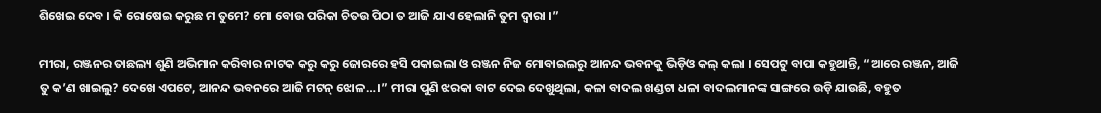ଶିଖେଇ ଦେବ । କି ରୋଷେଇ କରୁଛ ମ ତୁମେ? ମୋ ବୋଉ ପରିକା ଚିତଉ ପିଠା ତ ଆଜି ଯାଏ ହେଲାନି ତୁମ ଦ୍ଵାରା ।”

ମୀରା, ରଞ୍ଜନର ତାଛଲ୍ୟ ଶୁଣି ଅଭିମାନ କରିବାର ନାଟକ କରୁ କରୁ ଜୋରରେ ହସି ପକାଇଲା ଓ ରଞ୍ଜନ ନିଜ ମୋବାଇଲରୁ ଆନନ୍ଦ ଭବନକୁ ଭିଡ଼ିଓ କଲ୍ କଲା । ସେପଟୁ ବାପା କହୁଥାନ୍ତି, “ଆରେ ରଞ୍ଜନ, ଆଜି ତୁ କ’ଣ ଖାଇଲୁ? ଦେଖେ ଏପଟେ, ଆନନ୍ଦ ଭବନରେ ଆଜି ମଟନ୍ ଝୋଳ…।” ମୀରା ପୁଣି ଝରକା ବାଟ ଦେଇ ଦେଖୁଥିଲା, କଳା ବାଦଲ ଖଣ୍ଡଟା ଧଳା ବାଦଲମାନଙ୍କ ସାଙ୍ଗରେ ଉଡ଼ି ଯାଉଛି, ବହୁତ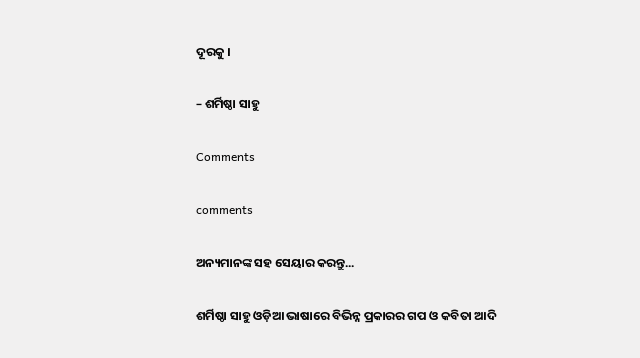ଦୂରକୁ ।

– ଶର୍ମିଷ୍ଠା ସାହୁ

Comments

comments

ଅନ୍ୟମାନଙ୍କ ସହ ସେୟାର କରନ୍ତୁ...

ଶର୍ମିଷ୍ଠା ସାହୁ ଓଡ଼ିଆ ଭାଷାରେ ବିଭିନ୍ନ ପ୍ରକାରର ଗପ ଓ କବିତା ଆଦି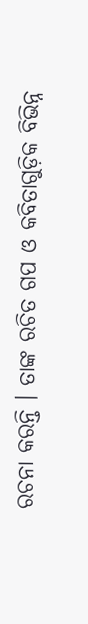ରଚନା କରନ୍ତି । ତାଙ୍କ ରଚିତ ଗପ ଓ କବିତାଗୁଡ଼ିକ ବିଭିନ୍ନ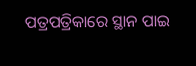ପତ୍ରପତ୍ରିକାରେ ସ୍ଥାନ ପାଇ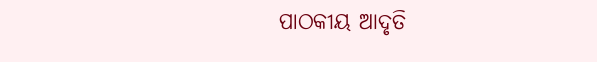ପାଠକୀୟ ଆଦୃତି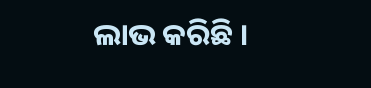ଲାଭ କରିଛି ।